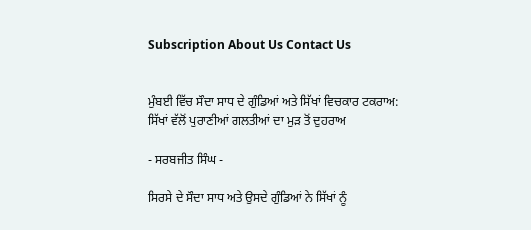Subscription About Us Contact Us


ਮੁੰਬਈ ਵਿੱਚ ਸੌਦਾ ਸਾਧ ਦੇ ਗੁੰਡਿਆਂ ਅਤੇ ਸਿੱਖਾਂ ਵਿਚਕਾਰ ਟਕਰਾਅ: ਸਿੱਖਾਂ ਵੱਲੋਂ ਪੁਰਾਣੀਆਂ ਗਲਤੀਆਂ ਦਾ ਮੁੜ ਤੋਂ ਦੁਹਰਾਅ

- ਸਰਬਜੀਤ ਸਿੰਘ -

ਸਿਰਸੇ ਦੇ ਸੌਦਾ ਸਾਧ ਅਤੇ ਉਸਦੇ ਗੁੰਡਿਆਂ ਨੇ ਸਿੱਖਾਂ ਨੂੰ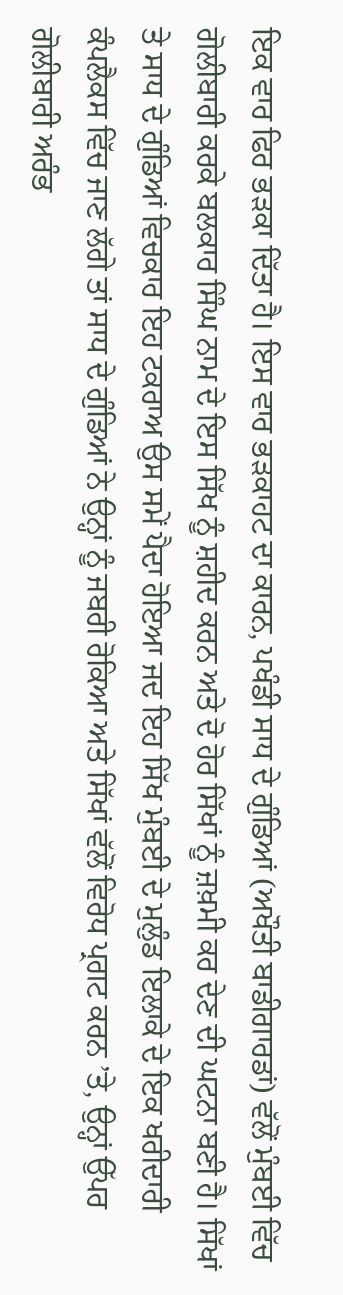ਇਕ ਵਾਰ ਫਿਰ ਭੜਕਾ ਦਿੱਤਾ ਹੈ। ਇਸ ਵਾਰ ਭੜਕਾਹਟ ਦਾ ਕਾਰਨ, ਪਖੰਡੀ ਸਾਧ ਦੇ ਗੁੰਡਿਆਂ (ਅਖੌਤੀ ਬਾਡੀਗਾਰਡਾਂ) ਵੱਲੋਂ ਮੁੰਬਈ ਵਿੱਚ ਗੋਲੀਬਾਰੀ ਕਰਕੇ ਬਲਕਾਰ ਸਿੰਘ ਨਾਮ ਦੇ ਇਸ ਸਿੱਖ ਨੂੰ ਸ਼ਹੀਦ ਕਰਨ ਅਤੇ ਦੋ ਹੋਰ ਸਿੱਖਾਂ ਨੂੰ ਜ਼ਖ਼ਮੀ ਕਰ ਦੇਣ ਦੀ ਘਟਨਾ ਬਣੀ ਹੈ। ਸਿੱਖਾਂ ਤੇ ਸਾਧ ਦੇ ਗੁੰਡਿਆਂ ਵਿਚਕਾਰ ਇਹ ਟਕਰਾਅ ਉਸ ਸਮੇਂ ਪੈਦਾ ਹੋਇਆ ਜਦ ਇਹ ਸਿੱਖ ਮੁੰਬਈ ਦੇ ਮੁਲੁੰਡ ਇਲਾਕੇ ਦੇ ਇਕ ਖਰੀਦਾਰੀ ਕੰਪਲੈਕਸ ਵਿੱਚ ਜਾਣ ਲੱਗੇ ਤਾਂ ਸਾਧ ਦੇ ਗੁੰਡਿਆਂ ਨੇ ਉਨ੍ਹਾਂ ਨੂੰ ਜਬਰੀ ਰੋਕਿਆ ਅਤੇ ਸਿੱਖਾਂ ਵੱਲੋਂ ਵਿਰੋਧ ਪ੍ਰਗਟ ਕਰਨ ’ਤੇ, ਉਨ੍ਹਾਂ ਉੱਪਰ ਗੋਲੀਬਾਰੀ ਅਰੰਭ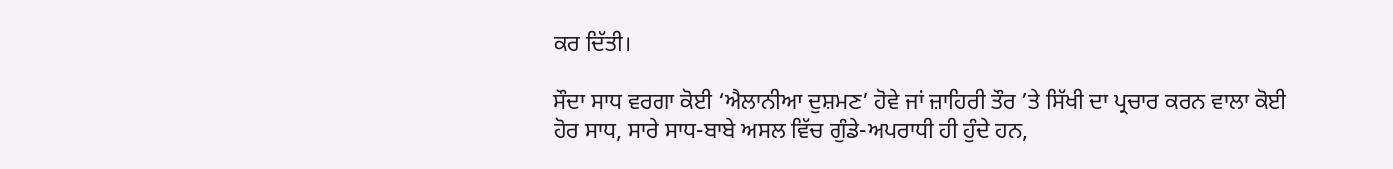ਕਰ ਦਿੱਤੀ।

ਸੌਦਾ ਸਾਧ ਵਰਗਾ ਕੋਈ ‘ਐਲਾਨੀਆ ਦੁਸ਼ਮਣ’ ਹੋਵੇ ਜਾਂ ਜ਼ਾਹਿਰੀ ਤੌਰ ’ਤੇ ਸਿੱਖੀ ਦਾ ਪ੍ਰਚਾਰ ਕਰਨ ਵਾਲਾ ਕੋਈ ਹੋਰ ਸਾਧ, ਸਾਰੇ ਸਾਧ-ਬਾਬੇ ਅਸਲ ਵਿੱਚ ਗੁੰਡੇ-ਅਪਰਾਧੀ ਹੀ ਹੁੰਦੇ ਹਨ,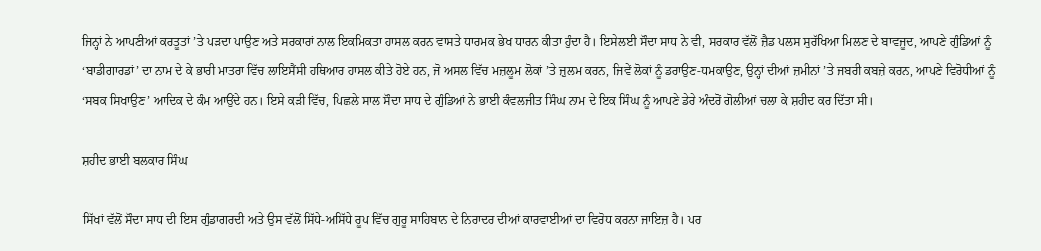ਜਿਨ੍ਹਾਂ ਨੇ ਆਪਣੀਆਂ ਕਰਤੂਤਾਂ ’ਤੇ ਪੜਦਾ ਪਾਉਣ ਅਤੇ ਸਰਕਾਰਾਂ ਨਾਲ ਇਕਮਿਕਤਾ ਹਾਸਲ ਕਰਨ ਵਾਸਤੇ ਧਾਰਮਕ ਭੇਖ ਧਾਰਨ ਕੀਤਾ ਹੁੰਦਾ ਹੈ। ਇਸੇਲਈ ਸੌਦਾ ਸਾਧ ਨੇ ਵੀ, ਸਰਕਾਰ ਵੱਲੋਂ ਜ਼ੈਡ ਪਲਸ ਸੁਰੱਖਿਆ ਮਿਲਣ ਦੇ ਬਾਵਜੂਦ, ਆਪਣੇ ਗੁੰਡਿਆਂ ਨੂੰ ‘ਬਾਡੀਗਾਰਡਾਂ’ ਦਾ ਨਾਮ ਦੇ ਕੇ ਭਾਰੀ ਮਾਤਰਾ ਵਿੱਚ ਲਾਇਸੈਂਸੀ ਹਥਿਆਰ ਹਾਸਲ ਕੀਤੇ ਹੋਏ ਹਨ, ਜੋ ਅਸਲ ਵਿੱਚ ਮਜ਼ਲੂਮ ਲੋਕਾਂ ’ਤੇ ਜ਼ੁਲਮ ਕਰਨ, ਜਿਵੇਂ ਲੋਕਾਂ ਨੂੰ ਡਰਾਉਣ-ਧਮਕਾਉਣ, ਉਨ੍ਹਾਂ ਦੀਆਂ ਜ਼ਮੀਨਾਂ ’ਤੇ ਜਬਰੀ ਕਬਜ਼ੇ ਕਰਨ, ਆਪਣੇ ਵਿਰੋਧੀਆਂ ਨੂੰ ‘ਸਬਕ ਸਿਖਾਉਣ’ ਆਦਿਕ ਦੇ ਕੰਮ ਆਉਂਦੇ ਹਨ। ਇਸੇ ਕੜੀ ਵਿੱਚ, ਪਿਛਲੇ ਸਾਲ ਸੌਦਾ ਸਾਧ ਦੇ ਗੁੰਡਿਆਂ ਨੇ ਭਾਈ ਕੰਵਲਜੀਤ ਸਿੰਘ ਨਾਮ ਦੇ ਇਕ ਸਿੰਘ ਨੂੰ ਆਪਣੇ ਡੇਰੇ ਅੰਦਰੋਂ ਗੋਲੀਆਂ ਚਲਾ ਕੇ ਸ਼ਹੀਦ ਕਰ ਦਿੱਤਾ ਸੀ।

ਸ਼ਹੀਦ ਭਾਈ ਬਲਕਾਰ ਸਿੰਘ

ਸਿੱਖਾਂ ਵੱਲੋਂ ਸੌਦਾ ਸਾਧ ਦੀ ਇਸ ਗੁੰਡਾਗਰਦੀ ਅਤੇ ਉਸ ਵੱਲੋਂ ਸਿੱਧੇ-ਅਸਿੱਧੇ ਰੂਪ ਵਿੱਚ ਗੁਰੂ ਸਾਹਿਬਾਨ ਦੇ ਨਿਰਾਦਰ ਦੀਆਂ ਕਾਰਵਾਈਆਂ ਦਾ ਵਿਰੋਧ ਕਰਨਾ ਜਾਇਜ਼ ਹੈ। ਪਰ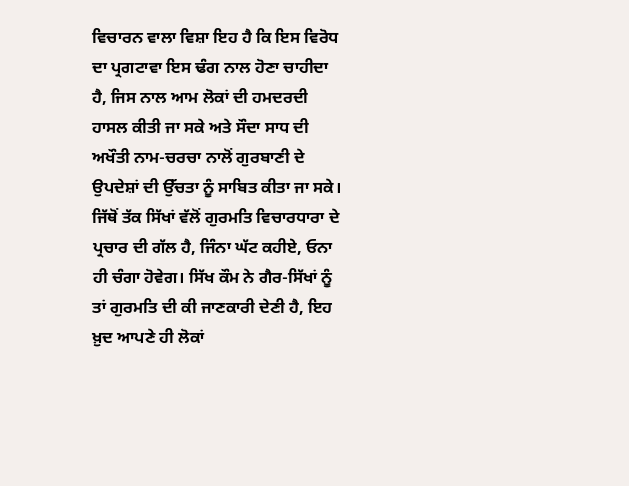ਵਿਚਾਰਨ ਵਾਲਾ ਵਿਸ਼ਾ ਇਹ ਹੈ ਕਿ ਇਸ ਵਿਰੋਧ ਦਾ ਪ੍ਰਗਟਾਵਾ ਇਸ ਢੰਗ ਨਾਲ ਹੋਣਾ ਚਾਹੀਦਾ ਹੈ, ਜਿਸ ਨਾਲ ਆਮ ਲੋਕਾਂ ਦੀ ਹਮਦਰਦੀ ਹਾਸਲ ਕੀਤੀ ਜਾ ਸਕੇ ਅਤੇ ਸੌਦਾ ਸਾਧ ਦੀ ਅਖੌਤੀ ਨਾਮ-ਚਰਚਾ ਨਾਲੋਂ ਗੁਰਬਾਣੀ ਦੇ ਉਪਦੇਸ਼ਾਂ ਦੀ ਉੱਚਤਾ ਨੂੰ ਸਾਬਿਤ ਕੀਤਾ ਜਾ ਸਕੇ। ਜਿੱਥੋਂ ਤੱਕ ਸਿੱਖਾਂ ਵੱਲੋਂ ਗੁਰਮਤਿ ਵਿਚਾਰਧਾਰਾ ਦੇ ਪ੍ਰਚਾਰ ਦੀ ਗੱਲ ਹੈ, ਜਿੰਨਾ ਘੱਟ ਕਹੀਏ, ਓਨਾ ਹੀ ਚੰਗਾ ਹੋਵੇਗ। ਸਿੱਖ ਕੌਮ ਨੇ ਗੈਰ-ਸਿੱਖਾਂ ਨੂੰ ਤਾਂ ਗੁਰਮਤਿ ਦੀ ਕੀ ਜਾਣਕਾਰੀ ਦੇਣੀ ਹੈ, ਇਹ ਖ਼ੁਦ ਆਪਣੇ ਹੀ ਲੋਕਾਂ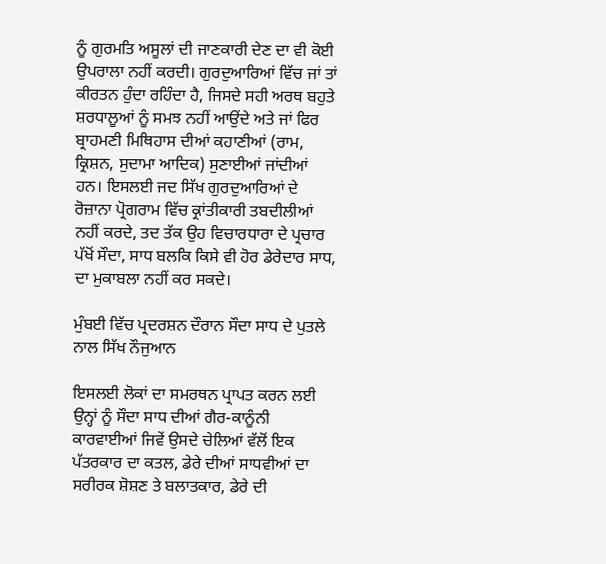ਨੂੰ ਗੁਰਮਤਿ ਅਸੂਲਾਂ ਦੀ ਜਾਣਕਾਰੀ ਦੇਣ ਦਾ ਵੀ ਕੋਈ ਉਪਰਾਲਾ ਨਹੀਂ ਕਰਦੀ। ਗੁਰਦੁਆਰਿਆਂ ਵਿੱਚ ਜਾਂ ਤਾਂ ਕੀਰਤਨ ਹੁੰਦਾ ਰਹਿੰਦਾ ਹੈ, ਜਿਸਦੇ ਸਹੀ ਅਰਥ ਬਹੁਤੇ ਸ਼ਰਧਾਲੂਆਂ ਨੂੰ ਸਮਝ ਨਹੀਂ ਆਉਂਦੇ ਅਤੇ ਜਾਂ ਫਿਰ ਬ੍ਰਾਹਮਣੀ ਮਿਥਿਹਾਸ ਦੀਆਂ ਕਹਾਣੀਆਂ (ਰਾਮ, ਕ੍ਰਿਸ਼ਨ, ਸੁਦਾਮਾ ਆਦਿਕ) ਸੁਣਾਈਆਂ ਜਾਂਦੀਆਂ ਹਨ। ਇਸਲਈ ਜਦ ਸਿੱਖ ਗੁਰਦੁਆਰਿਆਂ ਦੇ ਰੋਜ਼ਾਨਾ ਪ੍ਰੋਗਰਾਮ ਵਿੱਚ ਕ੍ਰਾਂਤੀਕਾਰੀ ਤਬਦੀਲੀਆਂ ਨਹੀਂ ਕਰਦੇ, ਤਦ ਤੱਕ ਉਹ ਵਿਚਾਰਧਾਰਾ ਦੇ ਪ੍ਰਚਾਰ ਪੱਖੋਂ ਸੌਦਾ, ਸਾਧ ਬਲਕਿ ਕਿਸੇ ਵੀ ਹੋਰ ਡੇਰੇਦਾਰ ਸਾਧ, ਦਾ ਮੁਕਾਬਲਾ ਨਹੀਂ ਕਰ ਸਕਦੇ।

ਮੁੰਬਈ ਵਿੱਚ ਪ੍ਰਦਰਸ਼ਨ ਦੌਰਾਨ ਸੌਦਾ ਸਾਧ ਦੇ ਪੁਤਲੇ ਨਾਲ ਸਿੱਖ ਨੌਜੁਆਨ

ਇਸਲਈ ਲੋਕਾਂ ਦਾ ਸਮਰਥਨ ਪ੍ਰਾਪਤ ਕਰਨ ਲਈ ਉਨ੍ਹਾਂ ਨੂੰ ਸੌਦਾ ਸਾਧ ਦੀਆਂ ਗੈਰ-ਕਾਨੂੰਨੀ ਕਾਰਵਾਈਆਂ ਜਿਵੇਂ ਉਸਦੇ ਚੇਲਿਆਂ ਵੱਲੋਂ ਇਕ ਪੱਤਰਕਾਰ ਦਾ ਕਤਲ, ਡੇਰੇ ਦੀਆਂ ਸਾਧਵੀਆਂ ਦਾ ਸਰੀਰਕ ਸ਼ੋਸ਼ਣ ਤੇ ਬਲਾਤਕਾਰ, ਡੇਰੇ ਦੀ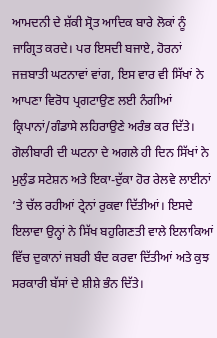ਆਮਦਨੀ ਦੇ ਸ਼ੱਕੀ ਸ੍ਰੋਤ ਆਦਿਕ ਬਾਰੇ ਲੋਕਾਂ ਨੂੰ ਜਾਗ੍ਰਿਤ ਕਰਦੇ। ਪਰ ਇਸਦੀ ਬਜਾਏ, ਹੋਰਨਾਂ ਜਜ਼ਬਾਤੀ ਘਟਨਾਵਾਂ ਵਾਂਗ, ਇਸ ਵਾਰ ਵੀ ਸਿੱਖਾਂ ਨੇ ਆਪਣਾ ਵਿਰੋਧ ਪ੍ਰਗਟਾਉਣ ਲਈ ਨੰਗੀਆਂ ਕ੍ਰਿਪਾਨਾਂ/ਗੰਡਾਸੇ ਲਹਿਰਾਉਣੇ ਅਰੰਭ ਕਰ ਦਿੱਤੇ। ਗੋਲੀਬਾਰੀ ਦੀ ਘਟਨਾ ਦੇ ਅਗਲੇ ਹੀ ਦਿਨ ਸਿੱਖਾਂ ਨੇ ਮੁਲੁੰਡ ਸਟੇਸ਼ਨ ਅਤੇ ਇਕਾ-ਦੁੱਕਾ ਹੋਰ ਰੇਲਵੇ ਲਾਈਨਾਂ ’ਤੇ ਚੱਲ ਰਹੀਆਂ ਟ੍ਰੇਨਾਂ ਰੁਕਵਾ ਦਿੱਤੀਆਂ। ਇਸਦੇ ਇਲਾਵਾ ਉਨ੍ਹਾਂ ਨੇ ਸਿੱਖ ਬਹੁਗਿਣਤੀ ਵਾਲੇ ਇਲਾਕਿਆਂ ਵਿੱਚ ਦੁਕਾਨਾਂ ਜਬਰੀ ਬੰਦ ਕਰਵਾ ਦਿੱਤੀਆਂ ਅਤੇ ਕੁਝ ਸਰਕਾਰੀ ਬੱਸਾਂ ਦੇ ਸ਼ੀਸ਼ੇ ਭੰਨ ਦਿੱਤੇ।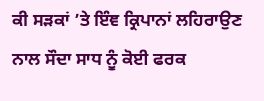ਕੀ ਸੜਕਾਂ ’ਤੇ ਇੰਞ ਕ੍ਰਿਪਾਨਾਂ ਲਹਿਰਾਉਣ ਨਾਲ ਸੌਦਾ ਸਾਧ ਨੂੰ ਕੋਈ ਫਰਕ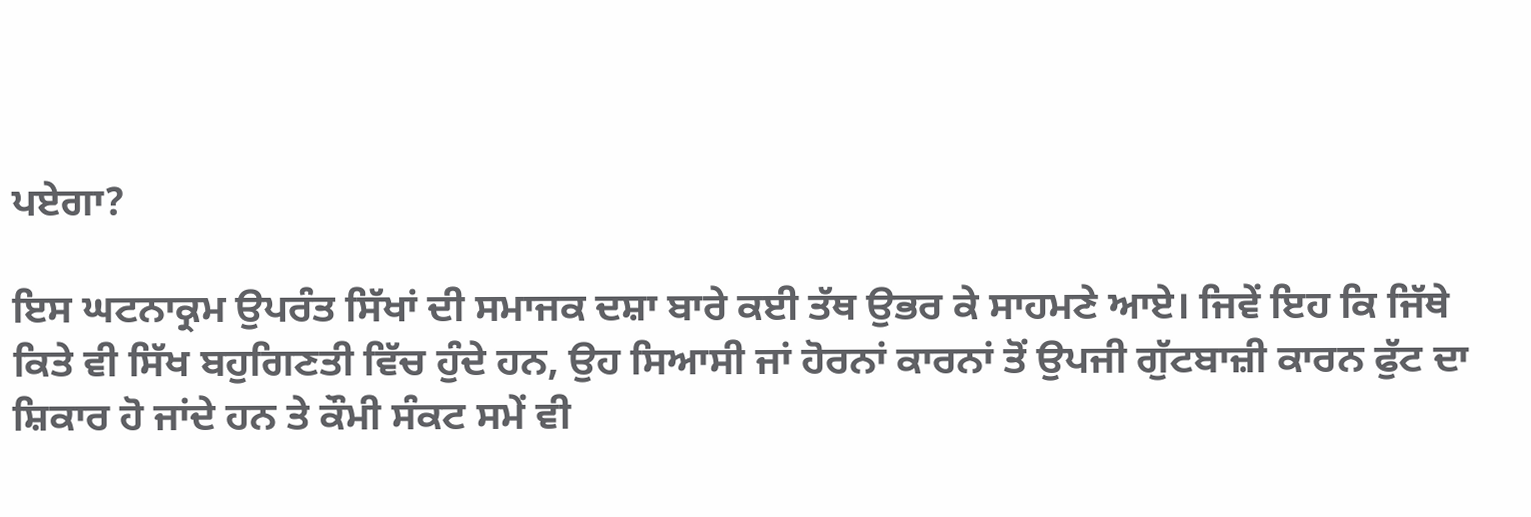ਪਏਗਾ?

ਇਸ ਘਟਨਾਕ੍ਰਮ ਉਪਰੰਤ ਸਿੱਖਾਂ ਦੀ ਸਮਾਜਕ ਦਸ਼ਾ ਬਾਰੇ ਕਈ ਤੱਥ ਉਭਰ ਕੇ ਸਾਹਮਣੇ ਆਏ। ਜਿਵੇਂ ਇਹ ਕਿ ਜਿੱਥੇ ਕਿਤੇ ਵੀ ਸਿੱਖ ਬਹੁਗਿਣਤੀ ਵਿੱਚ ਹੁੰਦੇ ਹਨ, ਉਹ ਸਿਆਸੀ ਜਾਂ ਹੋਰਨਾਂ ਕਾਰਨਾਂ ਤੋਂ ਉਪਜੀ ਗੁੱਟਬਾਜ਼ੀ ਕਾਰਨ ਫੁੱਟ ਦਾ ਸ਼ਿਕਾਰ ਹੋ ਜਾਂਦੇ ਹਨ ਤੇ ਕੌਮੀ ਸੰਕਟ ਸਮੇਂ ਵੀ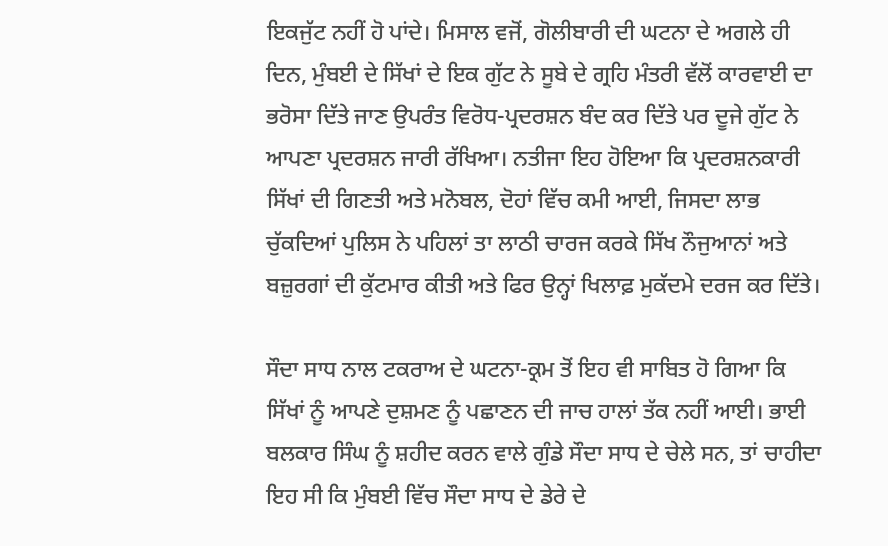ਇਕਜੁੱਟ ਨਹੀਂ ਹੋ ਪਾਂਦੇ। ਮਿਸਾਲ ਵਜੋਂ, ਗੋਲੀਬਾਰੀ ਦੀ ਘਟਨਾ ਦੇ ਅਗਲੇ ਹੀ ਦਿਨ, ਮੁੰਬਈ ਦੇ ਸਿੱਖਾਂ ਦੇ ਇਕ ਗੁੱਟ ਨੇ ਸੂਬੇ ਦੇ ਗ੍ਰਹਿ ਮੰਤਰੀ ਵੱਲੋਂ ਕਾਰਵਾਈ ਦਾ ਭਰੋਸਾ ਦਿੱਤੇ ਜਾਣ ਉਪਰੰਤ ਵਿਰੋਧ-ਪ੍ਰਦਰਸ਼ਨ ਬੰਦ ਕਰ ਦਿੱਤੇ ਪਰ ਦੂਜੇ ਗੁੱਟ ਨੇ ਆਪਣਾ ਪ੍ਰਦਰਸ਼ਨ ਜਾਰੀ ਰੱਖਿਆ। ਨਤੀਜਾ ਇਹ ਹੋਇਆ ਕਿ ਪ੍ਰਦਰਸ਼ਨਕਾਰੀ ਸਿੱਖਾਂ ਦੀ ਗਿਣਤੀ ਅਤੇ ਮਨੋਬਲ, ਦੋਹਾਂ ਵਿੱਚ ਕਮੀ ਆਈ, ਜਿਸਦਾ ਲਾਭ ਚੁੱਕਦਿਆਂ ਪੁਲਿਸ ਨੇ ਪਹਿਲਾਂ ਤਾ ਲਾਠੀ ਚਾਰਜ ਕਰਕੇ ਸਿੱਖ ਨੌਜੁਆਨਾਂ ਅਤੇ ਬਜ਼ੁਰਗਾਂ ਦੀ ਕੁੱਟਮਾਰ ਕੀਤੀ ਅਤੇ ਫਿਰ ਉਨ੍ਹਾਂ ਖਿਲਾਫ਼ ਮੁਕੱਦਮੇ ਦਰਜ ਕਰ ਦਿੱਤੇ।

ਸੌਦਾ ਸਾਧ ਨਾਲ ਟਕਰਾਅ ਦੇ ਘਟਨਾ-ਕ੍ਰਮ ਤੋਂ ਇਹ ਵੀ ਸਾਬਿਤ ਹੋ ਗਿਆ ਕਿ ਸਿੱਖਾਂ ਨੂੰ ਆਪਣੇ ਦੁਸ਼ਮਣ ਨੂੰ ਪਛਾਣਨ ਦੀ ਜਾਚ ਹਾਲਾਂ ਤੱਕ ਨਹੀਂ ਆਈ। ਭਾਈ ਬਲਕਾਰ ਸਿੰਘ ਨੂੰ ਸ਼ਹੀਦ ਕਰਨ ਵਾਲੇ ਗੁੰਡੇ ਸੌਦਾ ਸਾਧ ਦੇ ਚੇਲੇ ਸਨ, ਤਾਂ ਚਾਹੀਦਾ ਇਹ ਸੀ ਕਿ ਮੁੰਬਈ ਵਿੱਚ ਸੌਦਾ ਸਾਧ ਦੇ ਡੇਰੇ ਦੇ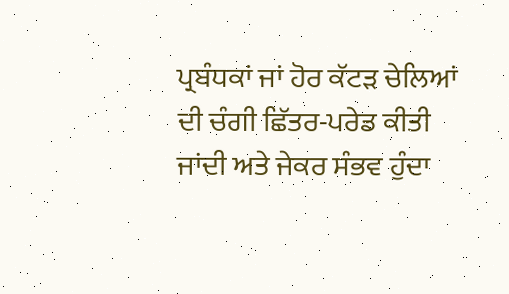ਪ੍ਰਬੰਧਕਾਂ ਜਾਂ ਹੋਰ ਕੱਟੜ ਚੇਲਿਆਂ ਦੀ ਚੰਗੀ ਛਿੱਤਰ-ਪਰੇਡ ਕੀਤੀ ਜਾਂਦੀ ਅਤੇ ਜੇਕਰ ਸੰਭਵ ਹੁੰਦਾ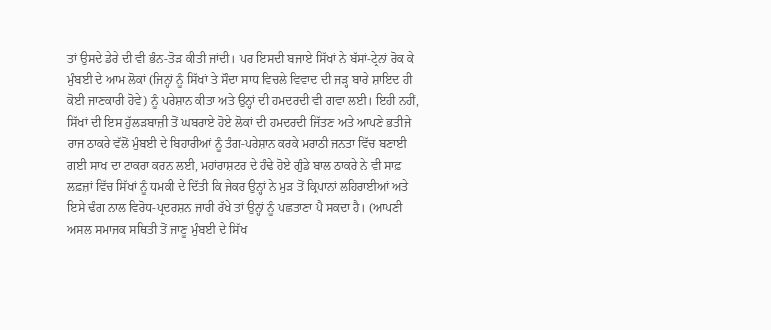ਤਾਂ ਉਸਦੇ ਡੇਰੇ ਦੀ ਵੀ ਭੰਨ-ਤੋੜ ਕੀਤੀ ਜਾਂਦੀ। ਪਰ ਇਸਦੀ ਬਜਾਏ ਸਿੱਖਾਂ ਨੇ ਬੱਸਾਂ-ਟ੍ਰੇਨਾਂ ਰੋਕ ਕੇ ਮੁੰਬਈ ਦੇ ਆਮ ਲੋਕਾਂ (ਜਿਨ੍ਹਾਂ ਨੂੰ ਸਿੱਖਾਂ ਤੇ ਸੌਦਾ ਸਾਧ ਵਿਚਲੇ ਵਿਵਾਦ ਦੀ ਜੜ੍ਹ ਬਾਰੇ ਸ਼ਾਇਦ ਹੀ ਕੋਈ ਜਾਣਕਾਰੀ ਹੋਵੇ) ਨੂੰ ਪਰੇਸ਼ਾਨ ਕੀਤਾ ਅਤੇ ਉਨ੍ਹਾਂ ਦੀ ਹਮਦਰਦੀ ਵੀ ਗਵਾ ਲਈ। ਇਹੀ ਨਹੀਂ, ਸਿੱਖਾਂ ਦੀ ਇਸ ਹੁੱਲੜਬਾਜ਼ੀ ਤੋਂ ਘਬਰਾਏ ਹੋਏ ਲੋਕਾਂ ਦੀ ਹਮਦਰਦੀ ਜਿੱਤਣ ਅਤੇ ਆਪਣੇ ਭਤੀਜੇ ਰਾਜ ਠਾਕਰੇ ਵੱਲੋਂ ਮੁੰਬਈ ਦੇ ਬਿਹਾਰੀਆਂ ਨੂੰ ਤੰਗ-ਪਰੇਸ਼ਾਨ ਕਰਕੇ ਮਰਾਠੀ ਜਨਤਾ ਵਿੱਚ ਬਣਾਈ ਗਈ ਸਾਖ ਦਾ ਟਾਕਰਾ ਕਰਨ ਲਈ, ਮਹਾਂਰਾਸ਼ਟਰ ਦੇ ਹੰਢੇ ਹੋਏ ਗੁੰਡੇ ਬਾਲ ਠਾਕਰੇ ਨੇ ਵੀ ਸਾਫ਼ ਲਫ਼ਜ਼ਾਂ ਵਿੱਚ ਸਿੱਖਾਂ ਨੂੰ ਧਮਕੀ ਦੇ ਦਿੱਤੀ ਕਿ ਜੇਕਰ ਉਨ੍ਹਾਂ ਨੇ ਮੁੜ ਤੋਂ ਕ੍ਰਿਪਾਨਾਂ ਲਹਿਰਾਈਆਂ ਅਤੇ ਇਸੇ ਢੰਗ ਨਾਲ ਵਿਰੋਧ-ਪ੍ਰਦਰਸ਼ਨ ਜਾਰੀ ਰੱਖੇ ਤਾਂ ਉਨ੍ਹਾਂ ਨੂੰ ਪਛਤਾਣਾ ਪੈ ਸਕਦਾ ਹੈ। (ਆਪਣੀ ਅਸਲ ਸਮਾਜਕ ਸਥਿਤੀ ਤੋਂ ਜਾਣੂ ਮੁੰਬਈ ਦੇ ਸਿੱਖ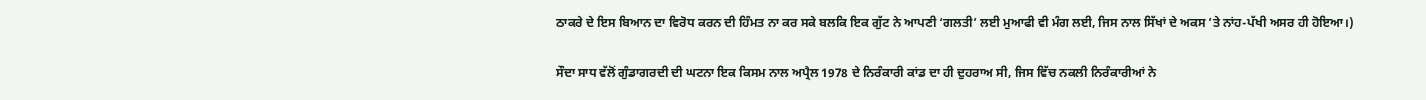ਠਾਕਰੇ ਦੇ ਇਸ ਬਿਆਨ ਦਾ ਵਿਰੋਧ ਕਰਨ ਦੀ ਹਿੰਮਤ ਨਾ ਕਰ ਸਕੇ ਬਲਕਿ ਇਕ ਗੁੱਟ ਨੇ ਆਪਣੀ ‘ਗਲਤੀ’ ਲਈ ਮੁਆਫੀ ਵੀ ਮੰਗ ਲਈ, ਜਿਸ ਨਾਲ ਸਿੱਖਾਂ ਦੇ ਅਕਸ ’ਤੇ ਨਾਂਹ-ਪੱਖੀ ਅਸਰ ਹੀ ਹੋਇਆ।)

ਸੌਦਾ ਸਾਧ ਵੱਲੋਂ ਗੁੰਡਾਗਰਦੀ ਦੀ ਘਟਨਾ ਇਕ ਕਿਸਮ ਨਾਲ ਅਪ੍ਰੈਲ 1978 ਦੇ ਨਿਰੰਕਾਰੀ ਕਾਂਡ ਦਾ ਹੀ ਦੁਹਰਾਅ ਸੀ, ਜਿਸ ਵਿੱਚ ਨਕਲੀ ਨਿਰੰਕਾਰੀਆਂ ਨੇ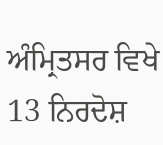ਅੰਮ੍ਰਿਤਸਰ ਵਿਖੇ 13 ਨਿਰਦੋਸ਼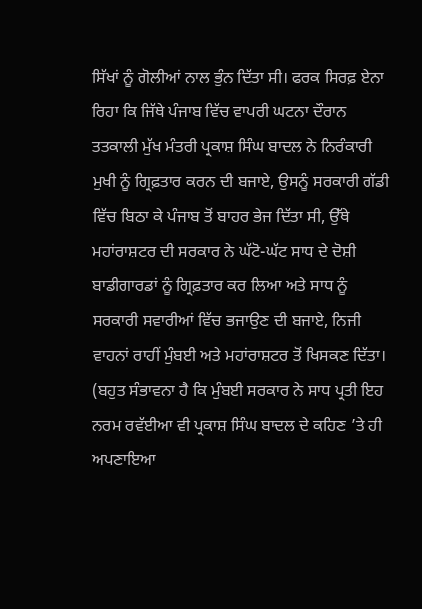ਸਿੱਖਾਂ ਨੂੰ ਗੋਲੀਆਂ ਨਾਲ ਭੁੰਨ ਦਿੱਤਾ ਸੀ। ਫਰਕ ਸਿਰਫ਼ ਏਨਾ ਰਿਹਾ ਕਿ ਜਿੱਥੇ ਪੰਜਾਬ ਵਿੱਚ ਵਾਪਰੀ ਘਟਨਾ ਦੌਰਾਨ ਤਤਕਾਲੀ ਮੁੱਖ ਮੰਤਰੀ ਪ੍ਰਕਾਸ਼ ਸਿੰਘ ਬਾਦਲ ਨੇ ਨਿਰੰਕਾਰੀ ਮੁਖੀ ਨੂੰ ਗ੍ਰਿਫ਼ਤਾਰ ਕਰਨ ਦੀ ਬਜਾਏ, ਉਸਨੂੰ ਸਰਕਾਰੀ ਗੱਡੀ ਵਿੱਚ ਬਿਠਾ ਕੇ ਪੰਜਾਬ ਤੋਂ ਬਾਹਰ ਭੇਜ ਦਿੱਤਾ ਸੀ, ਉੱਥੇ ਮਹਾਂਰਾਸ਼ਟਰ ਦੀ ਸਰਕਾਰ ਨੇ ਘੱਟੋ-ਘੱਟ ਸਾਧ ਦੇ ਦੋਸ਼ੀ ਬਾਡੀਗਾਰਡਾਂ ਨੂੰ ਗ੍ਰਿਫ਼ਤਾਰ ਕਰ ਲਿਆ ਅਤੇ ਸਾਧ ਨੂੰ ਸਰਕਾਰੀ ਸਵਾਰੀਆਂ ਵਿੱਚ ਭਜਾਉਣ ਦੀ ਬਜਾਏ, ਨਿਜੀ ਵਾਹਨਾਂ ਰਾਹੀਂ ਮੁੰਬਈ ਅਤੇ ਮਹਾਂਰਾਸ਼ਟਰ ਤੋਂ ਖਿਸਕਣ ਦਿੱਤਾ। (ਬਹੁਤ ਸੰਭਾਵਨਾ ਹੈ ਕਿ ਮੁੰਬਈ ਸਰਕਾਰ ਨੇ ਸਾਧ ਪ੍ਰਤੀ ਇਹ ਨਰਮ ਰਵੱਈਆ ਵੀ ਪ੍ਰਕਾਸ਼ ਸਿੰਘ ਬਾਦਲ ਦੇ ਕਹਿਣ ’ਤੇ ਹੀ ਅਪਣਾਇਆ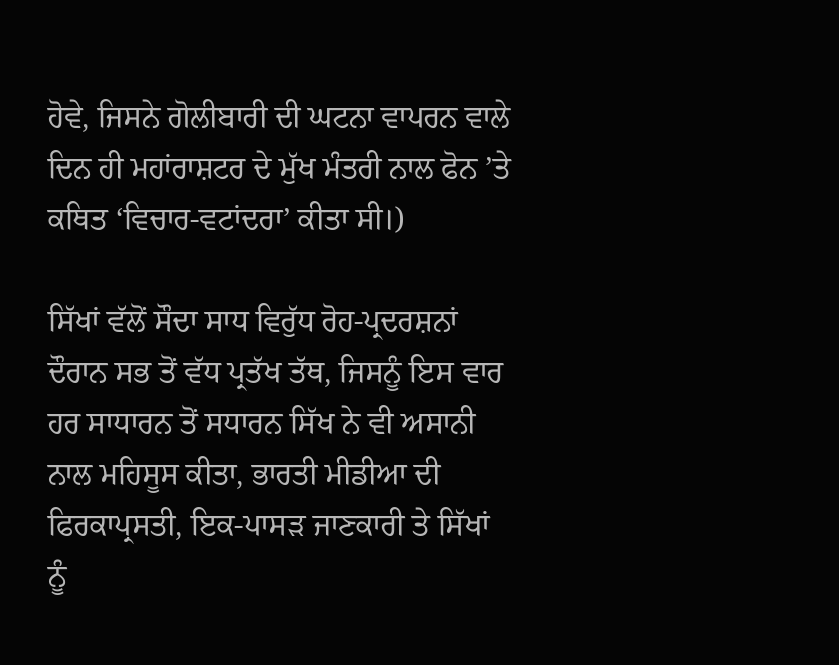ਹੋਵੇ, ਜਿਸਨੇ ਗੋਲੀਬਾਰੀ ਦੀ ਘਟਨਾ ਵਾਪਰਨ ਵਾਲੇ ਦਿਨ ਹੀ ਮਹਾਂਰਾਸ਼ਟਰ ਦੇ ਮੁੱਖ ਮੰਤਰੀ ਨਾਲ ਫੋਨ ’ਤੇ ਕਥਿਤ ‘ਵਿਚਾਰ-ਵਟਾਂਦਰਾ’ ਕੀਤਾ ਸੀ।)

ਸਿੱਖਾਂ ਵੱਲੋਂ ਸੌਦਾ ਸਾਧ ਵਿਰੁੱਧ ਰੋਹ-ਪ੍ਰਦਰਸ਼ਨਾਂ ਦੌਰਾਨ ਸਭ ਤੋਂ ਵੱਧ ਪ੍ਰਤੱਖ ਤੱਥ, ਜਿਸਨੂੰ ਇਸ ਵਾਰ ਹਰ ਸਾਧਾਰਨ ਤੋਂ ਸਧਾਰਨ ਸਿੱਖ ਨੇ ਵੀ ਅਸਾਨੀ ਨਾਲ ਮਹਿਸੂਸ ਕੀਤਾ, ਭਾਰਤੀ ਮੀਡੀਆ ਦੀ ਫਿਰਕਾਪ੍ਰਸਤੀ, ਇਕ-ਪਾਸੜ ਜਾਣਕਾਰੀ ਤੇ ਸਿੱਖਾਂ ਨੂੰ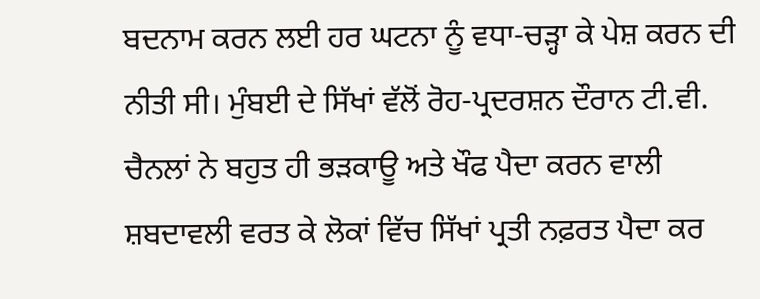ਬਦਨਾਮ ਕਰਨ ਲਈ ਹਰ ਘਟਨਾ ਨੂੰ ਵਧਾ-ਚੜ੍ਹਾ ਕੇ ਪੇਸ਼ ਕਰਨ ਦੀ ਨੀਤੀ ਸੀ। ਮੁੰਬਈ ਦੇ ਸਿੱਖਾਂ ਵੱਲੋਂ ਰੋਹ-ਪ੍ਰਦਰਸ਼ਨ ਦੌਰਾਨ ਟੀ.ਵੀ. ਚੈਨਲਾਂ ਨੇ ਬਹੁਤ ਹੀ ਭੜਕਾਊ ਅਤੇ ਖੌਫ ਪੈਦਾ ਕਰਨ ਵਾਲੀ ਸ਼ਬਦਾਵਲੀ ਵਰਤ ਕੇ ਲੋਕਾਂ ਵਿੱਚ ਸਿੱਖਾਂ ਪ੍ਰਤੀ ਨਫ਼ਰਤ ਪੈਦਾ ਕਰ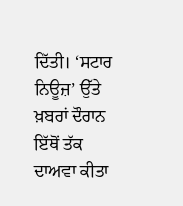ਦਿੱਤੀ। ‘ਸਟਾਰ ਨਿਊਜ਼’ ਉੱਤੇ ਖ਼ਬਰਾਂ ਦੌਰਾਨ ਇੱਥੋਂ ਤੱਕ ਦਾਅਵਾ ਕੀਤਾ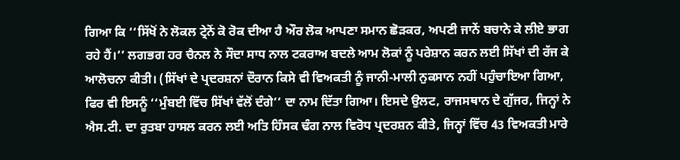ਗਿਆ ਕਿ ‘‘ਸਿੱਖੋਂ ਨੇ ਲੋਕਲ ਟ੍ਰੇਨੋਂ ਕੋ ਰੋਕ ਦੀਆ ਹੈ ਔਰ ਲੋਕ ਆਪਣਾ ਸਮਾਨ ਛੋੜਕਰ, ਅਪਣੀ ਜਾਨੇਂ ਬਚਾਨੇ ਕੇ ਲੀਏ ਭਾਗ ਰਹੇ ਹੈਂ।’’ ਲਗਭਗ ਹਰ ਚੈਨਲ ਨੇ ਸੌਦਾ ਸਾਧ ਨਾਲ ਟਕਰਾਅ ਬਦਲੇ ਆਮ ਲੋਕਾਂ ਨੂੰ ਪਰੇਸ਼ਾਨ ਕਰਨ ਲਈ ਸਿੱਖਾਂ ਦੀ ਰੱਜ ਕੇ ਆਲੋਚਨਾ ਕੀਤੀ। (ਸਿੱਖਾਂ ਦੇ ਪ੍ਰਦਰਸ਼ਨਾਂ ਦੌਰਾਨ ਕਿਸੇ ਵੀ ਵਿਅਕਤੀ ਨੂੰ ਜਾਨੀ-ਮਾਲੀ ਨੁਕਸਾਨ ਨਹੀਂ ਪਹੁੰਚਾਇਆ ਗਿਆ, ਫਿਰ ਵੀ ਇਸਨੂੰ ‘‘ਮੁੰਬਈ ਵਿੱਚ ਸਿੱਖਾਂ ਵੱਲੋਂ ਦੰਗੇ’’ ਦਾ ਨਾਮ ਦਿੱਤਾ ਗਿਆ। ਇਸਦੇ ਉਲਟ, ਰਾਜਸਥਾਨ ਦੇ ਗੁੱਜਰ, ਜਿਨ੍ਹਾਂ ਨੇ ਐਸ.ਟੀ. ਦਾ ਰੁਤਬਾ ਹਾਸਲ ਕਰਨ ਲਈ ਅਤਿ ਹਿੰਸਕ ਢੰਗ ਨਾਲ ਵਿਰੋਧ ਪ੍ਰਦਰਸ਼ਨ ਕੀਤੇ, ਜਿਨ੍ਹਾਂ ਵਿੱਚ 43 ਵਿਅਕਤੀ ਮਾਰੇ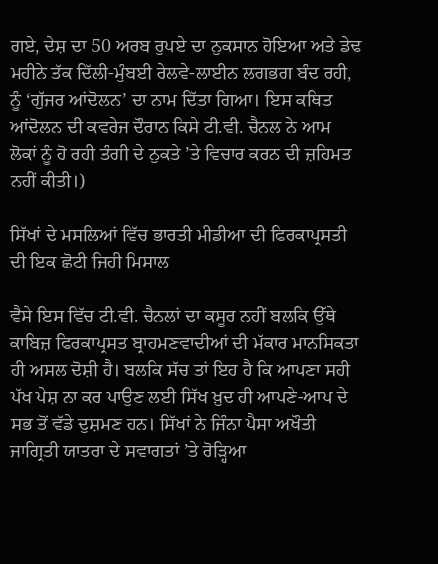ਗਏ, ਦੇਸ਼ ਦਾ 50 ਅਰਬ ਰੁਪਏ ਦਾ ਨੁਕਸਾਨ ਹੋਇਆ ਅਤੇ ਡੇਢ ਮਹੀਨੇ ਤੱਕ ਦਿੱਲੀ-ਮੁੰਬਈ ਰੇਲਵੇ-ਲਾਈਨ ਲਗਭਗ ਬੰਦ ਰਹੀ, ਨੂੰ ‘ਗੁੱਜਰ ਆਂਦੋਲਨ’ ਦਾ ਨਾਮ ਦਿੱਤਾ ਗਿਆ। ਇਸ ਕਥਿਤ ਆਂਦੋਲਨ ਦੀ ਕਵਰੇਜ ਦੌਰਾਨ ਕਿਸੇ ਟੀ.ਵੀ. ਚੈਨਲ ਨੇ ਆਮ ਲੋਕਾਂ ਨੂੰ ਹੋ ਰਹੀ ਤੰਗੀ ਦੇ ਨੁਕਤੇ ’ਤੇ ਵਿਚਾਰ ਕਰਨ ਦੀ ਜ਼ਹਿਮਤ ਨਹੀਂ ਕੀਤੀ।)

ਸਿੱਖਾਂ ਦੇ ਮਸਲਿਆਂ ਵਿੱਚ ਭਾਰਤੀ ਮੀਡੀਆ ਦੀ ਫਿਰਕਾਪ੍ਰਸਤੀ ਦੀ ਇਕ ਛੋਟੀ ਜਿਹੀ ਮਿਸਾਲ

ਵੈਸੇ ਇਸ ਵਿੱਚ ਟੀ.ਵੀ. ਚੈਨਲਾਂ ਦਾ ਕਸੂਰ ਨਹੀਂ ਬਲਕਿ ਉੱਥੇ ਕਾਬਿਜ਼ ਫਿਰਕਾਪ੍ਰਸਤ ਬ੍ਰਾਹਮਣਵਾਦੀਆਂ ਦੀ ਮੱਕਾਰ ਮਾਨਸਿਕਤਾ ਹੀ ਅਸਲ ਦੋਸ਼ੀ ਹੈ। ਬਲਕਿ ਸੱਚ ਤਾਂ ਇਹ ਹੈ ਕਿ ਆਪਣਾ ਸਹੀ ਪੱਖ ਪੇਸ਼ ਨਾ ਕਰ ਪਾਉਣ ਲਈ ਸਿੱਖ ਖ਼ੁਦ ਹੀ ਆਪਣੇ-ਆਪ ਦੇ ਸਭ ਤੋਂ ਵੱਡੇ ਦੁਸ਼ਮਣ ਹਨ। ਸਿੱਖਾਂ ਨੇ ਜਿੰਨਾ ਪੈਸਾ ਅਖੌਤੀ ਜਾਗ੍ਰਿਤੀ ਯਾਤਰਾ ਦੇ ਸਵਾਗਤਾਂ ’ਤੇ ਰੋੜ੍ਹਿਆ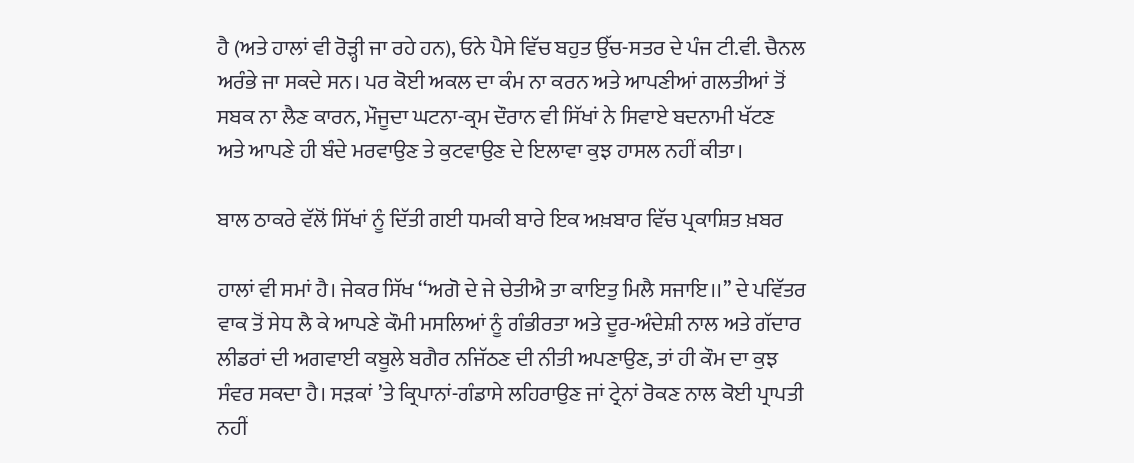ਹੈ (ਅਤੇ ਹਾਲਾਂ ਵੀ ਰੋੜ੍ਹੀ ਜਾ ਰਹੇ ਹਨ), ਓਨੇ ਪੈਸੇ ਵਿੱਚ ਬਹੁਤ ਉੱਚ-ਸਤਰ ਦੇ ਪੰਜ ਟੀ.ਵੀ. ਚੈਨਲ ਅਰੰਭੇ ਜਾ ਸਕਦੇ ਸਨ। ਪਰ ਕੋਈ ਅਕਲ ਦਾ ਕੰਮ ਨਾ ਕਰਨ ਅਤੇ ਆਪਣੀਆਂ ਗਲਤੀਆਂ ਤੋਂ ਸਬਕ ਨਾ ਲੈਣ ਕਾਰਨ, ਮੌਜੂਦਾ ਘਟਨਾ-ਕ੍ਰਮ ਦੌਰਾਨ ਵੀ ਸਿੱਖਾਂ ਨੇ ਸਿਵਾਏ ਬਦਨਾਮੀ ਖੱਟਣ ਅਤੇ ਆਪਣੇ ਹੀ ਬੰਦੇ ਮਰਵਾਉਣ ਤੇ ਕੁਟਵਾਉਣ ਦੇ ਇਲਾਵਾ ਕੁਝ ਹਾਸਲ ਨਹੀਂ ਕੀਤਾ।

ਬਾਲ ਠਾਕਰੇ ਵੱਲੋਂ ਸਿੱਖਾਂ ਨੂੰ ਦਿੱਤੀ ਗਈ ਧਮਕੀ ਬਾਰੇ ਇਕ ਅਖ਼ਬਾਰ ਵਿੱਚ ਪ੍ਰਕਾਸ਼ਿਤ ਖ਼ਬਰ

ਹਾਲਾਂ ਵੀ ਸਮਾਂ ਹੈ। ਜੇਕਰ ਸਿੱਖ ‘‘ਅਗੋ ਦੇ ਜੇ ਚੇਤੀਐ ਤਾ ਕਾਇਤੁ ਮਿਲੈ ਸਜਾਇ।।’’ ਦੇ ਪਵਿੱਤਰ ਵਾਕ ਤੋਂ ਸੇਧ ਲੈ ਕੇ ਆਪਣੇ ਕੌਮੀ ਮਸਲਿਆਂ ਨੂੰ ਗੰਭੀਰਤਾ ਅਤੇ ਦੂਰ-ਅੰਦੇਸ਼ੀ ਨਾਲ ਅਤੇ ਗੱਦਾਰ ਲੀਡਰਾਂ ਦੀ ਅਗਵਾਈ ਕਬੂਲੇ ਬਗੈਰ ਨਜਿੱਠਣ ਦੀ ਨੀਤੀ ਅਪਣਾਉਣ, ਤਾਂ ਹੀ ਕੌਮ ਦਾ ਕੁਝ ਸੰਵਰ ਸਕਦਾ ਹੈ। ਸੜਕਾਂ ’ਤੇ ਕ੍ਰਿਪਾਨਾਂ-ਗੰਡਾਸੇ ਲਹਿਰਾਉਣ ਜਾਂ ਟ੍ਰੇਨਾਂ ਰੋਕਣ ਨਾਲ ਕੋਈ ਪ੍ਰਾਪਤੀ ਨਹੀਂ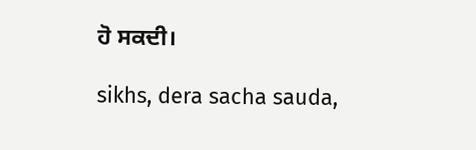ਹੋ ਸਕਦੀ।

sikhs, dera sacha sauda,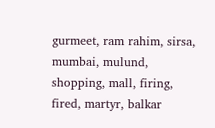gurmeet, ram rahim, sirsa, mumbai, mulund, shopping, mall, firing, fired, martyr, balkar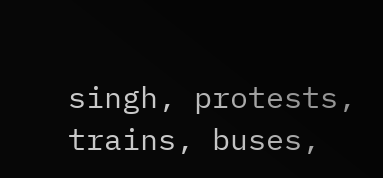singh, protests, trains, buses,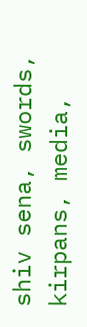shiv sena, swords, kirpans, media,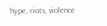hype, riots, violence